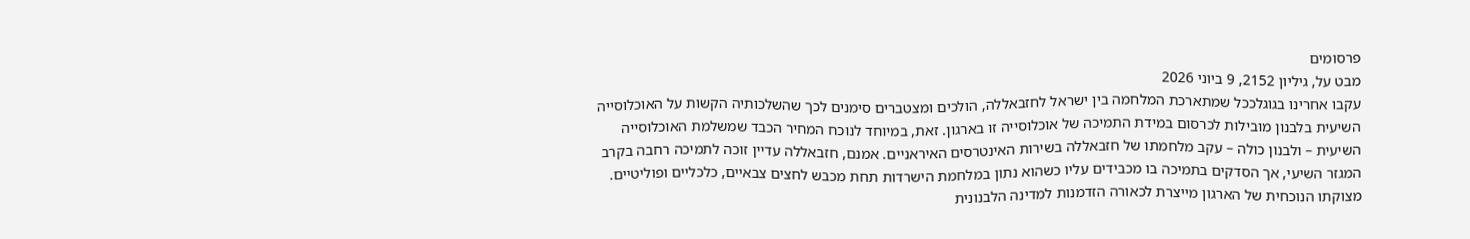פרסומים
מבט על, גיליון 2152, 9 ביוני 2026
עקבו אחרינו בגוגלככל שמתארכת המלחמה בין ישראל לחזבאללה, הולכים ומצטברים סימנים לכך שהשלכותיה הקשות על האוכלוסייה השיעית בלבנון מובילות לכרסום במידת התמיכה של אוכלוסייה זו בארגון. זאת, במיוחד לנוכח המחיר הכבד שמשלמת האוכלוסייה השיעית – ולבנון כולה – עקב מלחמתו של חזבאללה בשירות האינטרסים האיראניים. אמנם, חזבאללה עדיין זוכה לתמיכה רחבה בקרב המגזר השיעי, אך הסדקים בתמיכה בו מכבידים עליו כשהוא נתון במלחמת הישרדות תחת מכבש לחצים צבאיים, כלכליים ופוליטיים. מצוקתו הנוכחית של הארגון מייצרת לכאורה הזדמנות למדינה הלבנונית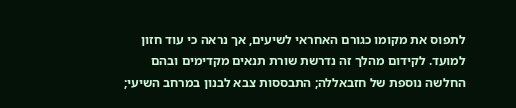לתפוס את מקומו כגורם האחראי לשיעים, אך נראה כי עוד חזון למועד. לקידום מהלך זה נדרשת שורת תנאים מקדימים ובהם החלשה נוספת של חזבאללה; התבססות צבא לבנון במרחב השיעי;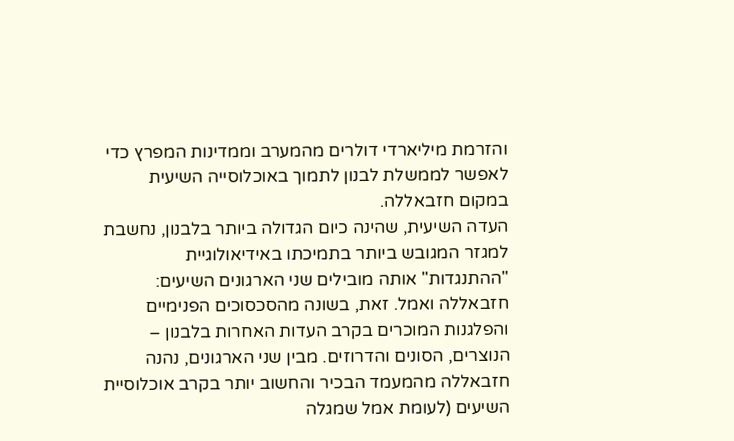והזרמת מיליארדי דולרים מהמערב וממדינות המפרץ כדי לאפשר לממשלת לבנון לתמוך באוכלוסייה השיעית במקום חזבאללה.
העדה השיעית, שהינה כיום הגדולה ביותר בלבנון, נחשבת למגזר המגובש ביותר בתמיכתו באידיאולוגיית "ההתנגדות" אותה מובילים שני הארגונים השיעים: חזבאללה ואמל. זאת, בשונה מהסכסוכים הפנימיים והפלגנות המוכרים בקרב העדות האחרות בלבנון – הנוצרים, הסונים והדרוזים. מבין שני הארגונים, נהנה חזבאללה מהמעמד הבכיר והחשוב יותר בקרב אוכלוסיית השיעים (לעומת אמל שמגלה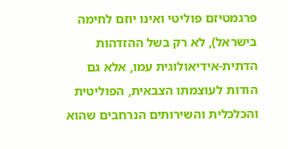פרגמטיזם פוליטי ואינו יוזם לחימה בישראל), לא רק בשל ההזדהות הדתית-אידיאולוגית עמו, אלא גם הודות לעוצמתו הצבאית, הפוליטית והכלכלית והשירותים הנרחבים שהוא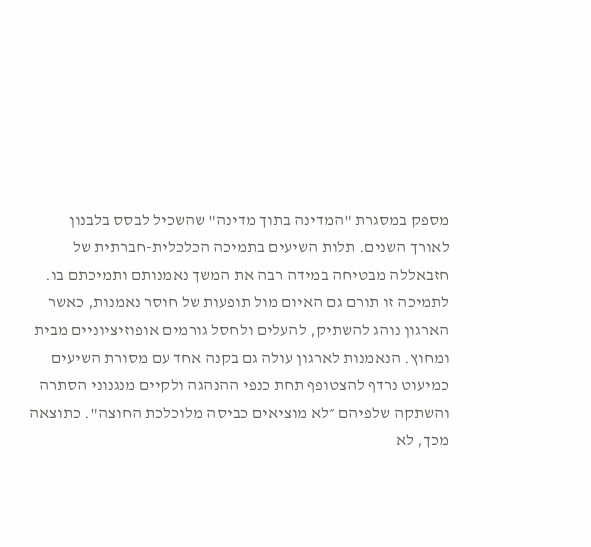מספק במסגרת "המדינה בתוך מדינה" שהשכיל לבסס בלבנון לאורך השנים. תלות השיעים בתמיכה הכלכלית-חברתית של חזבאללה מבטיחה במידה רבה את המשך נאמנותם ותמיכתם בו. לתמיכה זו תורם גם האיום מול תופעות של חוסר נאמנות, כאשר הארגון נוהג להשתיק, להעלים ולחסל גורמים אופוזיציוניים מבית ומחוץ. הנאמנות לארגון עולה גם בקנה אחד עם מסורת השיעים כמיעוט נרדף להצטופף תחת כנפי ההנהגה ולקיים מנגנוני הסתרה והשתקה שלפיהם ״לא מוציאים כביסה מלוכלכת החוצה". כתוצאה מכך, לא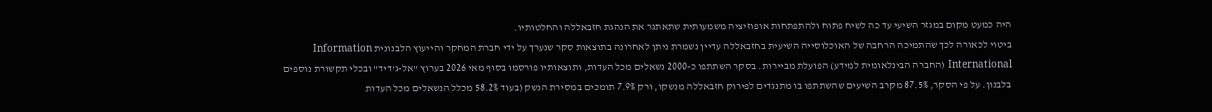היה כמעט מקום במגזר השיעי עד כה לשיח פתוח ולהתפתחות אופוזיציה משמעותית שתאתגר את הנהגת חזבאללה והחלטותיו.
ביטוי לכאורה לכך שהתמיכה הרחבה של האוכלוסייה השיעית בחזבאללה עדיין נשמרת ניתן לאחרונה בתוצאות סקר שנערך על ידי חברת המחקר והייעוץ הלבנונית Information International (החברה הבינלאומית למידע) הפועלת מביירות. בסקר השתתפו כ-2000 נשאלים מכל העדות, ותוצאותיו פורסמו בסוף מאי 2026 בערוץ "אל-ג'דיד" ובכלי תקשורת נוספים בלבנון. על פי הסקר, 87.5% מקרב השיעים שהשתתפו בו מתנגדים לפירוק חזבאללה מנשקו, ורק 7.9% תומכים במסירת הנשק (בעוד 58.2% מכלל הנשאלים מכל העדות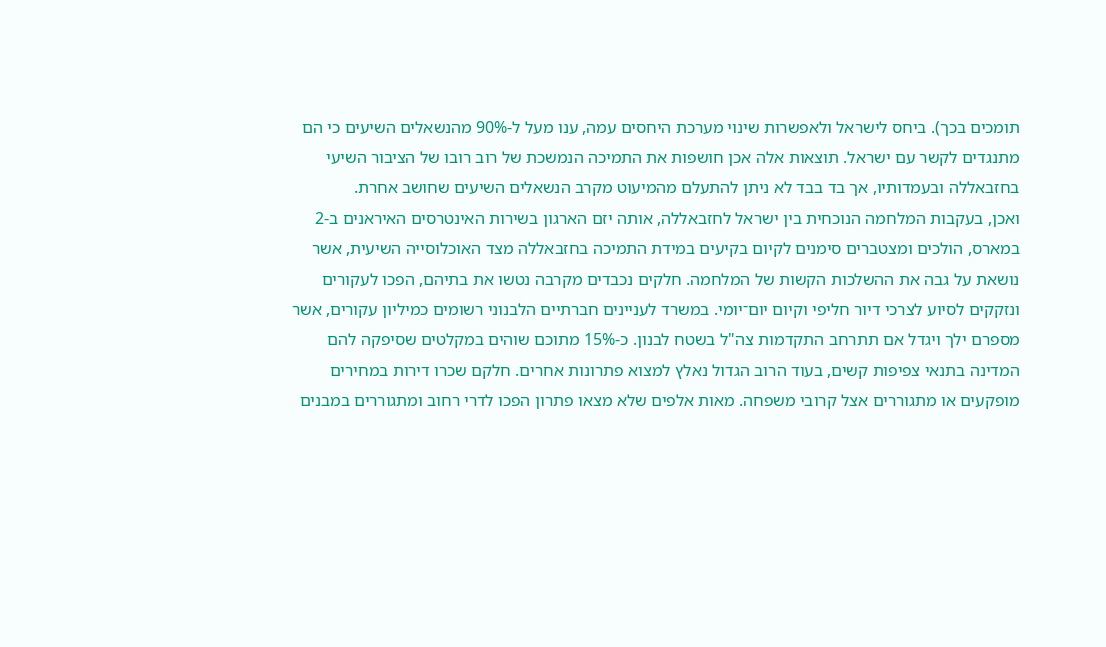תומכים בכך). ביחס לישראל ולאפשרות שינוי מערכת היחסים עמה, ענו מעל ל-90% מהנשאלים השיעים כי הם מתנגדים לקשר עם ישראל. תוצאות אלה אכן חושפות את התמיכה הנמשכת של רוב רובו של הציבור השיעי בחזבאללה ובעמדותיו, אך בד בבד לא ניתן להתעלם מהמיעוט מקרב הנשאלים השיעים שחושב אחרת.
ואכן, בעקבות המלחמה הנוכחית בין ישראל לחזבאללה, אותה יזם הארגון בשירות האינטרסים האיראנים ב-2 במארס, הולכים ומצטברים סימנים לקיום בקיעים במידת התמיכה בחזבאללה מצד האוכלוסייה השיעית, אשר נושאת על גבה את ההשלכות הקשות של המלחמה. חלקים נכבדים מקרבה נטשו את בתיהם, הפכו לעקורים ונזקקים לסיוע לצרכי דיור חליפי וקיום יום־יומי. במשרד לעניינים חברתיים הלבנוני רשומים כמיליון עקורים, אשר מספרם ילך ויגדל אם תתרחב התקדמות צה"ל בשטח לבנון. כ-15% מתוכם שוהים במקלטים שסיפקה להם המדינה בתנאי צפיפות קשים, בעוד הרוב הגדול נאלץ למצוא פתרונות אחרים. חלקם שכרו דירות במחירים מופקעים או מתגוררים אצל קרובי משפחה. מאות אלפים שלא מצאו פתרון הפכו לדרי רחוב ומתגוררים במבנים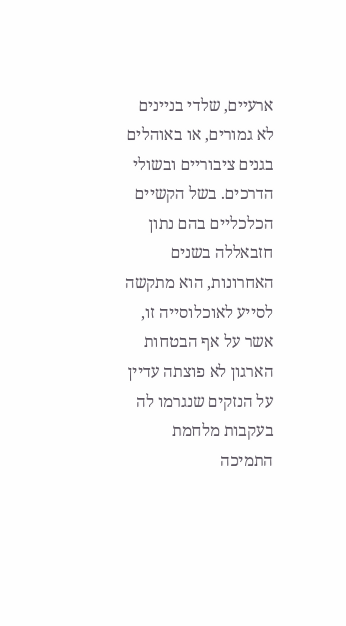ארעיים, שלדי בניינים לא גמורים, או באוהלים בגנים ציבוריים ובשולי הדרכים. בשל הקשיים הכלכליים בהם נתון חזבאללה בשנים האחרונות, הוא מתקשה לסייע לאוכלוסייה זו, אשר על אף הבטחות הארגון לא פוצתה עדיין על הנזקים שנגרמו לה בעקבות מלחמת התמיכה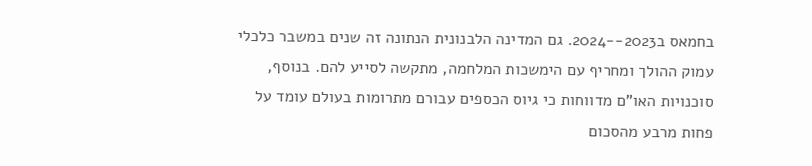בחמאס ב2023--2024. גם המדינה הלבנונית הנתונה זה שנים במשבר כלכלי עמוק ההולך ומחריף עם הימשכות המלחמה, מתקשה לסייע להם. בנוסף, סוכנויות האו"ם מדווחות כי גיוס הכספים עבורם מתרומות בעולם עומד על פחות מרבע מהסכום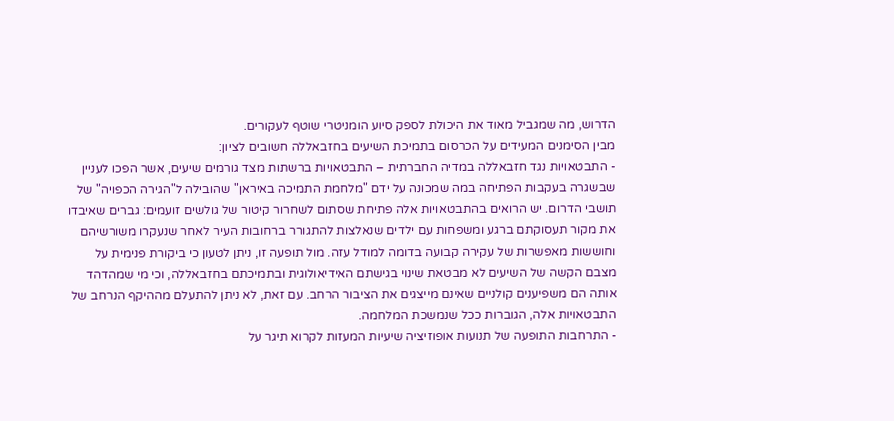הדרוש, מה שמגביל מאוד את היכולת לספק סיוע הומניטרי שוטף לעקורים.
מבין הסימנים המעידים על הכרסום בתמיכת השיעים בחזבאללה חשובים לציון:
- התבטאויות נגד חזבאללה במדיה החברתית – התבטאויות ברשתות מצד גורמים שיעים, אשר הפכו לעניין שבשגרה בעקבות הפתיחה במה שמכונה על ידם "מלחמת התמיכה באיראן" שהובילה ל"הגירה הכפויה" של תושבי הדרום. יש הרואים בהתבטאויות אלה פתיחת שסתום לשחרור קיטור של גולשים זועמים: גברים שאיבדו את מקור תעסוקתם ברגע ומשפחות עם ילדים שנאלצות להתגורר ברחובות העיר לאחר שנעקרו משורשיהם וחוששות מאפשרות של עקירה קבועה בדומה למודל עזה. מול תופעה זו, ניתן לטעון כי ביקורת פנימית על מצבם הקשה של השיעים לא מבטאת שינוי בגישתם האידיאולוגית ובתמיכתם בחזבאללה, וכי מי שמהדהד אותה הם משפיענים קולניים שאינם מייצגים את הציבור הרחב. עם זאת, לא ניתן להתעלם מההיקף הנרחב של התבטאויות אלה, הגוברות ככל שנמשכת המלחמה.
- התרחבות התופעה של תנועות אופוזיציה שיעיות המעזות לקרוא תיגר על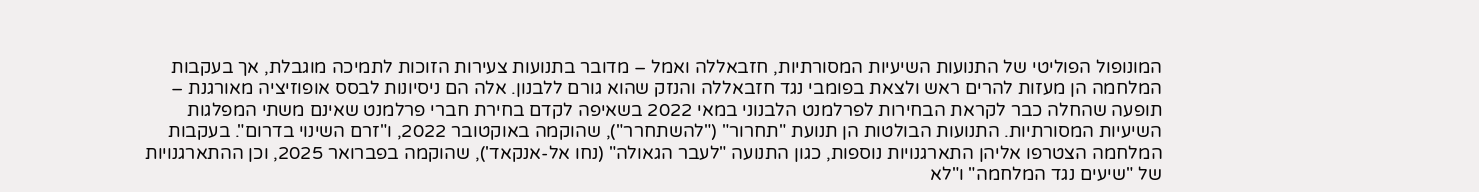המונופול הפוליטי של התנועות השיעיות המסורתיות, חזבאללה ואמל – מדובר בתנועות צעירות הזוכות לתמיכה מוגבלת, אך בעקבות המלחמה הן מעזות להרים ראש ולצאת בפומבי נגד חזבאללה והנזק שהוא גורם ללבנון. אלה הם ניסיונות לבסס אופוזיציה מאורגנת – תופעה שהחלה כבר לקראת הבחירות לפרלמנט הלבנוני במאי 2022 בשאיפה לקדם בחירת חברי פרלמנט שאינם משתי המפלגות השיעיות המסורתיות. התנועות הבולטות הן תנועת "תחרור" ("להשתחרר"), שהוקמה באוקטובר 2022, ו"זרם השינוי בדרום". בעקבות המלחמה הצטרפו אליהן התארגנויות נוספות, כגון התנועה "לעבר הגאולה" (נחו אל-אנקאד'), שהוקמה בפברואר 2025, וכן ההתארגנויות של "שיעים נגד המלחמה" ו"לא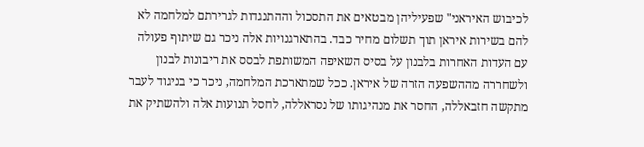לכיבוש האיראני" שפעיליהן מבטאים את התסכול וההתנגדות לגרירתם למלחמה לא להם בשירות איראן תוך תשלום מחיר כבד. בהתארגנויות אלה ניכר גם שיתוף פעולה עם העדות האחרות בלבנון על בסיס השאיפה המשותפת לבסס את ריבונות לבנון ולשחררה מההשפעה הזרה של איראן. ככל שמתארכת המלחמה, ניכר כי בניגוד לעבר מתקשה חזבאללה, החסר את מנהיגותו של נסראללה, לחסל תנועות אלה ולהשתיק את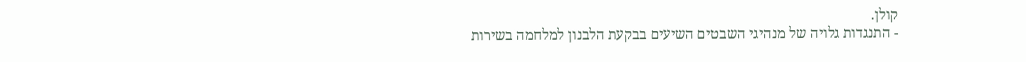קולן.
- התנגדות גלויה של מנהיגי השבטים השיעים בבקעת הלבנון למלחמה בשירות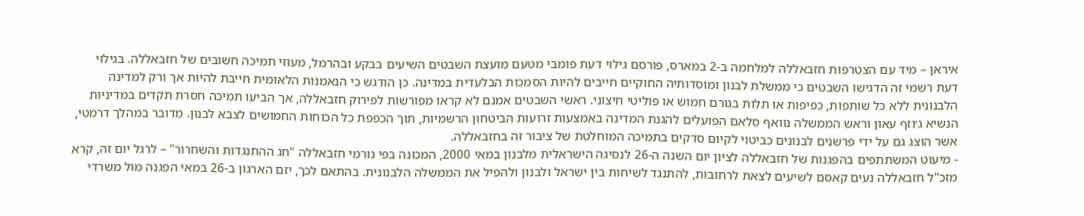איראן – מיד עם הצטרפות חזבאללה למלחמה ב-2 במארס, פורסם גילוי דעת פומבי מטעם מועצת השבטים השיעים בבקע ובהרמל, מעוזי תמיכה חשובים של חזבאללה. בגילוי דעת רשמי זה הדגישו השבטים כי ממשלת לבנון ומוסדותיה החוקיים חייבים להיות הסמכות הבלעדית במדינה. כן הודגש כי הנאמנות הלאומית חייבת להיות אך ורק למדינה הלבנונית ללא כל שותפות, כפיפות או תלות בגורם חמוש או פוליטי חיצוני. ראשי השבטים אמנם לא קראו מפורשות לפירוק חזבאללה, אך הביעו תמיכה חסרת תקדים במדיניות הנשיא ג׳וזף עאון וראש הממשלה נוואף סלאם הפועלים להגנת המדינה באמצעות זרועות הביטחון הרשמיות, תוך הכפפת כל הכוחות החמושים לצבא לבנון. מדובר במהלך דרמטי, אשר הוצג גם על ידי פרשנים לבנונים כביטוי לקיום סדקים בתמיכה המוחלטת של ציבור זה בחזבאללה.
- מיעוט המשתתפים בהפגנות של חזבאללה לציון יום השנה ה-26 לנסיגה הישראלית מלבנון במאי 2000, המכונה בפי גורמי חזבאללה "חג ההתנגדות והשחרור" – לרגל יום זה, קרא מזכ"ל חזבאללה נעים קאסם לשיעים לצאת לרחובות, להתנגד לשיחות בין ישראל ולבנון ולהפיל את הממשלה הלבנונית. בהתאם לכך, יזם הארגון ב-26 במאי הפגנה מול משרדי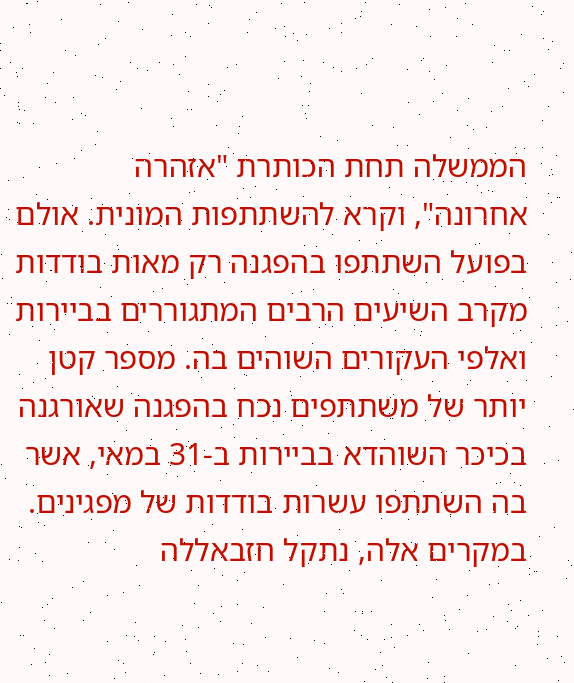הממשלה תחת הכותרת "אזהרה אחרונה", וקרא להשתתפות המונית. אולם בפועל השתתפו בהפגנה רק מאות בודדות מקרב השיעים הרבים המתגוררים בביירות ואלפי העקורים השוהים בה. מספר קטן יותר של משתתפים נכח בהפגנה שאורגנה בכיכר השוהדא בביירות ב-31 במאי, אשר בה השתתפו עשרות בודדות של מפגינים. במקרים אלה, נתקל חזבאללה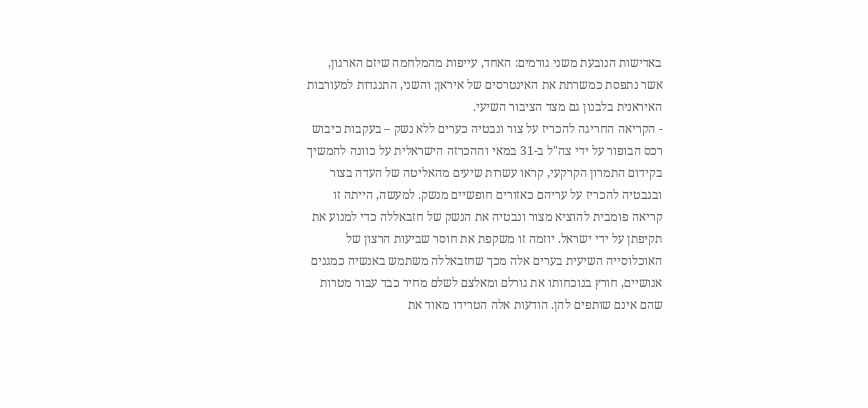באדישות הנובעת משני גורמים: האחד, עייפות מהמלחמה שיזם הארגון, אשר נתפסת כמשרתת את האינטרסים של איראן; והשני, התנגדות למעורבות האיראנית בלבנון גם מצד הציבור השיעי.
- הקריאה החריגה להכריז על צור ונבטיה כערים ללא נשק – בעקבות כיבוש רכס הבופור על ידי צה"ל ב-31 במאי וההכרזה הישראלית על כוונה להמשיך בקידום התמרון הקרקעי, קראו עשרות שיעים מהאליטה של העדה בצור ובנבטיה להכריז על עריהם כאזורים חופשיים מנשק. למעשה, הייתה זו קריאה פומבית להוציא מצור ונבטיה את הנשק של חזבאללה כדי למנוע את תקיפתן על ידי ישראל. יוזמה זו משקפת את חוסר שביעות הרצון של האוכלוסייה השיעית בערים אלה מכך שחזבאללה משתמש באנשיה כמגנים אנושיים, חורץ בנוכחותו את גורלם ומאלצם לשלם מחיר כבד עבור מטרות שהם אינם שותפים להן. הודעות אלה הטרידו מאוד את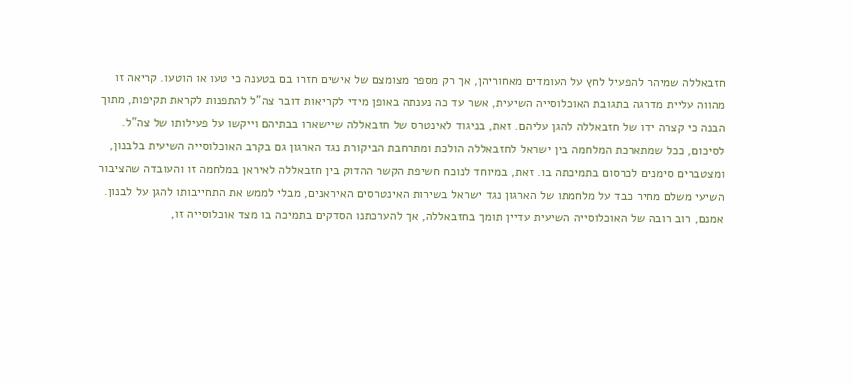חזבאללה שמיהר להפעיל לחץ על העומדים מאחוריהן, אך רק מספר מצומצם של אישים חזרו בם בטענה כי טעו או הוטעו. קריאה זו מהווה עליית מדרגה בתגובת האוכלוסייה השיעית, אשר עד כה נענתה באופן מידי לקריאות דובר צה"ל להתפנות לקראת תקיפות, מתוך הבנה כי קצרה ידו של חזבאללה להגן עליהם. זאת, בניגוד לאינטרס של חזבאללה שיישארו בבתיהם וייקשו על פעילותו של צה"ל.
לסיכום, ככל שמתארכת המלחמה בין ישראל לחזבאללה הולכת ומתרחבת הביקורת נגד הארגון גם בקרב האוכלוסייה השיעית בלבנון, ומצטברים סימנים לכרסום בתמיכתה בו. זאת, במיוחד לנוכח חשיפת הקשר ההדוק בין חזבאללה לאיראן במלחמה זו והעובדה שהציבור השיעי משלם מחיר כבד על מלחמתו של הארגון נגד ישראל בשירות האינטרסים האיראנים, מבלי לממש את התחייבותו להגן על לבנון. אמנם, רוב רובה של האוכלוסייה השיעית עדיין תומך בחזבאללה, אך להערכתנו הסדקים בתמיכה בו מצד אוכלוסייה זו,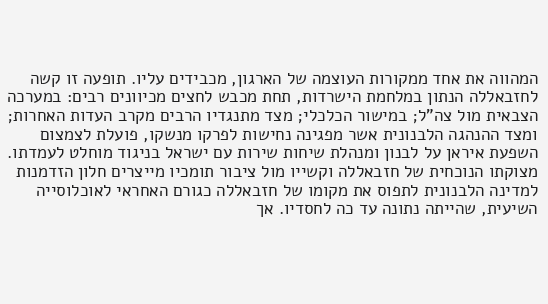המהווה את אחד ממקורות העוצמה של הארגון, מכבידים עליו. תופעה זו קשה לחזבאללה הנתון במלחמת הישרדות, תחת מכבש לחצים מכיוונים רבים: במערכה הצבאית מול צה"ל; במישור הכלכלי; מצד מתנגדיו הרבים מקרב העדות האחרות; ומצד ההנהגה הלבנונית אשר מפגינה נחישות לפרקו מנשקו, פועלת לצמצום השפעת איראן על לבנון ומנהלת שיחות שירות עם ישראל בניגוד מוחלט לעמדתו.
מצוקתו הנוכחית של חזבאללה וקשייו מול ציבור תומכיו מייצרים חלון הזדמנות למדינה הלבנונית לתפוס את מקומו של חזבאללה כגורם האחראי לאוכלוסייה השיעית, שהייתה נתונה עד כה לחסדיו. אך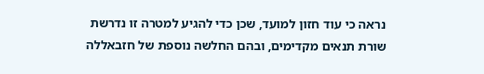נראה כי עוד חזון למועד, שכן כדי להגיע למטרה זו נדרשת שורת תנאים מקדימים, ובהם החלשה נוספת של חזבאללה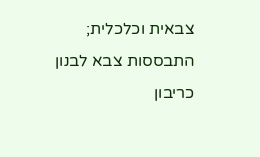צבאית וכלכלית; התבססות צבא לבנון כריבון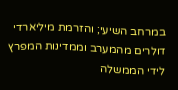במרחב השיעי; והזרמת מיליארדי דולרים מהמערב וממדינות המפרץ לידי הממשלה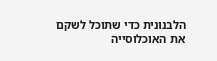הלבנונית כדי שתוכל לשקם את האוכלוסייה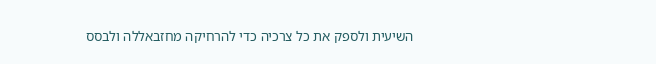השיעית ולספק את כל צרכיה כדי להרחיקה מחזבאללה ולבסס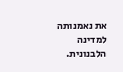את נאמנותה למדינה הלבנונית.